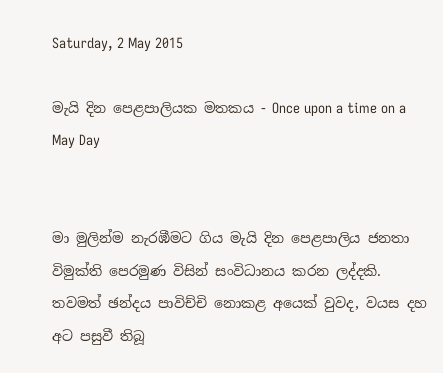Saturday, 2 May 2015

මැයි දින පෙළපාලියක මතකය - Once upon a time on a May Day


මා මුලින්ම නැරඹීමට ගිය මැයි දින පෙළපාලිය ජනතා විමුක්ති පෙරමුණ විසින් සංවිධානය කරන ලද්දකි. තවමත් ඡන්දය පාවිච්චි නොකළ අයෙක් වුවද, වයස දහ අට පසුවී තිබූ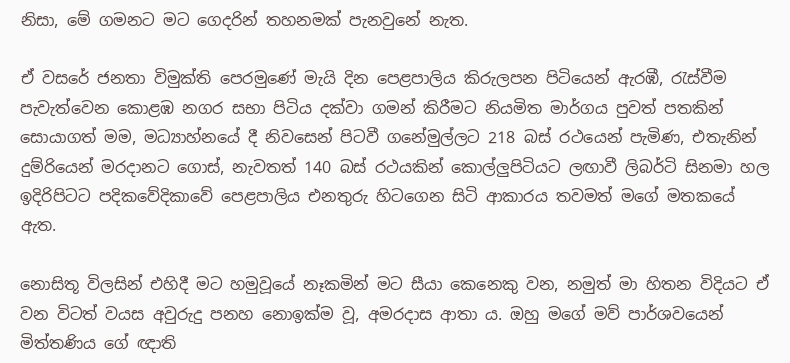නිසා, මේ ගමනට මට ගෙදරින් තහනමක් පැනවුනේ නැත.

ඒ වසරේ ජනතා විමුක්ති පෙරමුණේ මැයි දින පෙළපාලිය කිරුලපන පිටියෙන් ඇරඹී, රැස්වීම පැවැත්වෙන කොළඹ නගර සභා පිටිය දක්වා ගමන් කිරීමට නියමිත මාර්ගය පුවත් පතකින් සොයාගත් මම, මධ්‍යාහ්නයේ දී නිවසෙන් පිටවී ගනේමුල්ලට 218 බස් රථයෙන් පැමිණ, එතැනින් දුම්රියෙන් මරදානට ගොස්, නැවතත් 140 බස් රථයකින් කොල්ලුපිටියට ලඟාවී ලිබර්ටි සිනමා හල ඉදිරිපිටට පදිකවේදිකාවේ පෙළපාලිය එනතුරු හිටගෙන සිටි ආකාරය තවමත් මගේ මතකයේ ඇත.

නොසිතූ විලසින් එහිදී මට හමුවූයේ නෑකමින් මට සීයා කෙනෙකු වන, නමුත් මා හිතන විදියට ඒ වන විටත් වයස අවුරුදු පනහ නොඉක්ම වූ, අමරදාස ආතා ය. ඔහු මගේ මව් පාර්ශවයෙන් මිත්තණිය ගේ ඥාති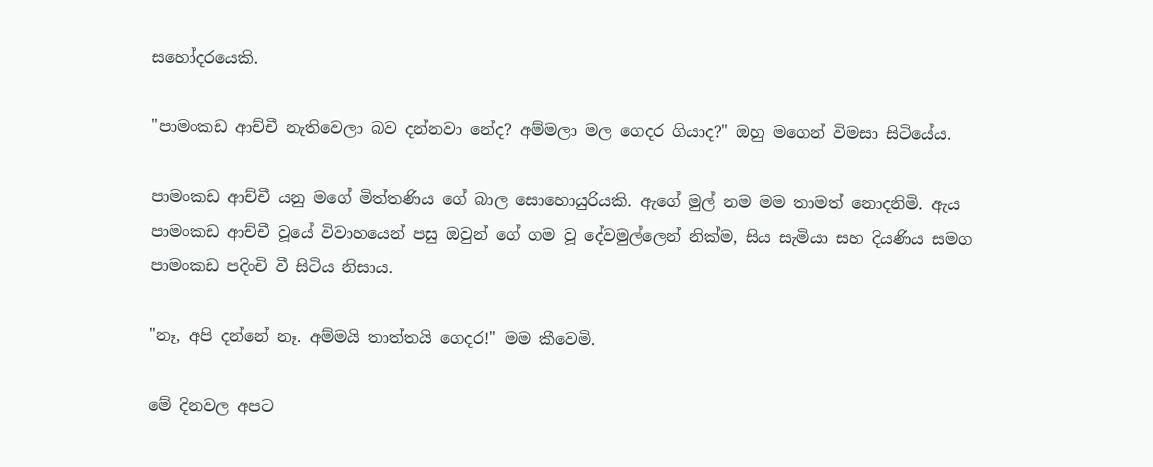සහෝදරයෙකි.

"පාමංකඩ ආච්චී නැතිවෙලා බව දන්නවා නේද? අම්මලා මල ගෙදර ගියාද?" ඔහු මගෙන් විමසා සිටියේය.

පාමංකඩ ආච්චී යනු මගේ මිත්තණිය ගේ බාල සොහොයුරියකි. ඇගේ මුල් නම මම තාමත් නොදනිමි. ඇය පාමංකඩ ආච්චී වූයේ විවාහයෙන් පසු ඔවුන් ගේ ගම වූ දේවමුල්ලෙන් නික්ම, සිය සැමියා සහ දියණිය සමග පාමංකඩ පදිංචි වී සිටිය නිසාය.

"නෑ, අපි දන්නේ නෑ. අම්මයි තාත්තයි ගෙදර!" මම කීවෙමි.

මේ දිනවල අපට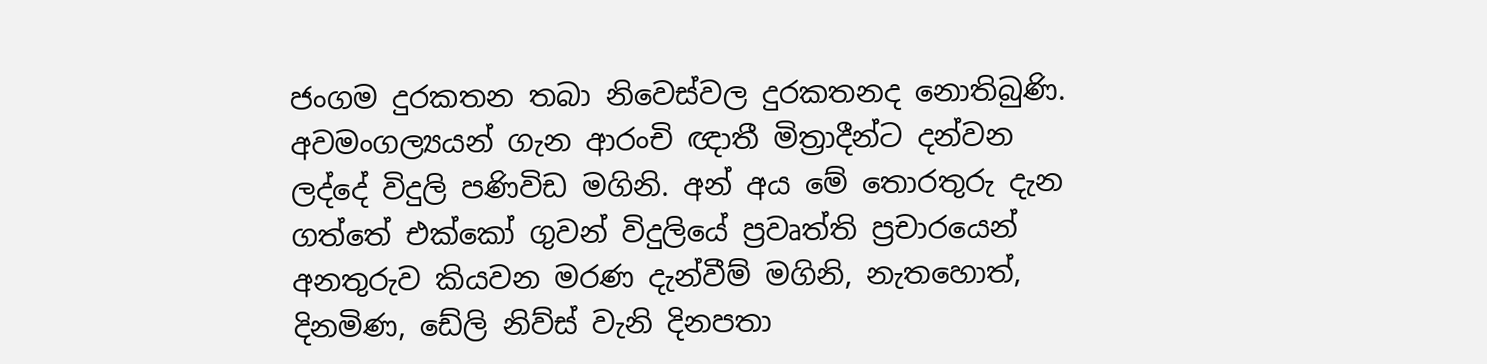ජංගම දුරකතන තබා නිවෙස්වල දුරකතනද නොතිබුණි. අවමංගල්‍යයන් ගැන ආරංචි ඥාතී මිත්‍රාදීන්ට දන්වන ලද්දේ විදුලි පණිවිඩ මගිනි. අන් අය මේ තොරතුරු දැන ගත්තේ එක්කෝ ගුවන් විදුලියේ ප්‍රවෘත්ති ප්‍රචාරයෙන් අනතුරුව කියවන මරණ දැන්වීම් මගිනි, නැතහොත්, දිනමිණ, ඩේලි නිව්ස් වැනි දිනපතා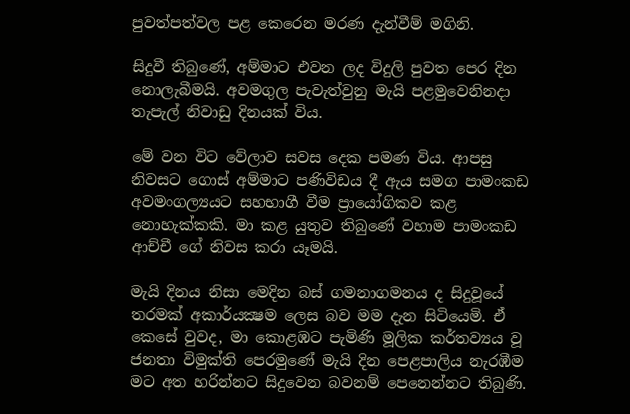පුවත්පත්වල පළ කෙරෙන මරණ දැන්වීම් මගිනි.

සිදුවී තිබුණේ, අම්මාට එවන ලද විදුලි පුවත පෙර දින නොලැබීමයි. අවමගුල පැවැත්වුනු මැයි පළමුවෙනිනදා තැපැල් නිවාඩු දිනයක් විය.

මේ වන විට වේලාව සවස දෙක පමණ විය. ආපසු නිවසට ගොස් අම්මාට පණිවිඩය දී ඇය සමග පාමංකඩ අවමංගල්‍යයට සහභාගී වීම ප්‍රායෝගිකව කළ නොහැක්කකි. මා කළ යුතුව තිබුණේ වහාම පාමංකඩ ආච්චී ගේ නිවස කරා යෑමයි.

මැයි දිනය නිසා මෙදින බස් ගමනාගමනය ද සිදුවූයේ තරමක් අකාර්යක්‍ෂම ලෙස බව මම දැන සිටියෙමි. ඒ කෙසේ වුවද, මා කොළඹට පැමිණි මූලික කර්තව්‍යය වූ ජනතා විමුක්ති පෙරමුණේ මැයි දින පෙළපාලිය නැරඹීම මට අත හරින්නට සිදුවෙන බවනම් පෙනෙන්නට තිබුණි.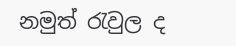නමුත් රැවුල ද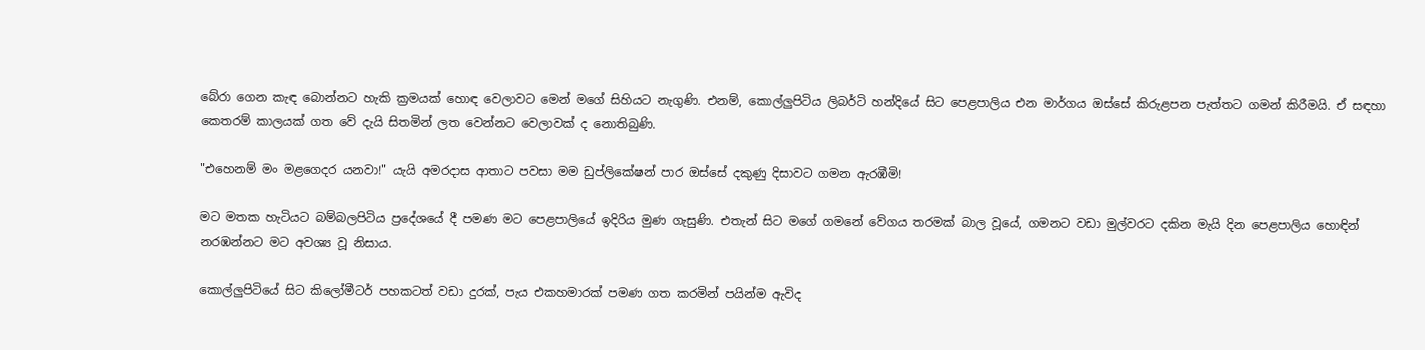බේරා ගෙන කැඳ බොන්නට හැකි ක්‍රමයක් හොඳ වෙලාවට මෙන් මගේ සිහියට නැගුණි. එනම්, කොල්ලුපිටිය ලිබර්ටි හන්දියේ සිට පෙළපාලිය එන මාර්ගය ඔස්සේ කිරුළපන පැත්තට ගමන් කිරීමයි. ඒ සඳහා කෙතරම් කාලයක් ගත වේ දැයි සිතමින් ලත වෙන්නට වෙලාවක් ද නොතිබුණි.

"එහෙනම් මං මළගෙදර යනවා!" යැයි අමරදාස ආතාට පවසා මම ඩුප්ලිකේෂන් පාර ඔස්සේ දකුණු දිසාවට ගමන ඇරඹීමි!

මට මතක හැටියට බම්බලපිටිය ප්‍රදේශයේ දී පමණ මට පෙළපාලියේ ඉදිරිය මුණ ගැසුණි. එතැන් සිට මගේ ගමනේ වේගය තරමක් බාල වූයේ, ගමනට වඩා මුල්වරට දකින මැයි දින පෙළපාලිය හොඳින් නරඹන්නට මට අවශ්‍ය වූ නිසාය.

කොල්ලුපිටියේ සිට කිලෝමීටර් පහකටත් වඩා දුරක්, පැය එකහමාරක් පමණ ගත කරමින් පයින්ම ඇවිද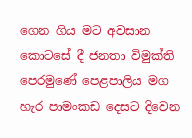ගෙන ගිය මට අවසාන කොටසේ දී ජනතා විමුක්ති පෙරමුණේ පෙළපාලිය මග හැර පාමංකඩ දෙසට දිවෙන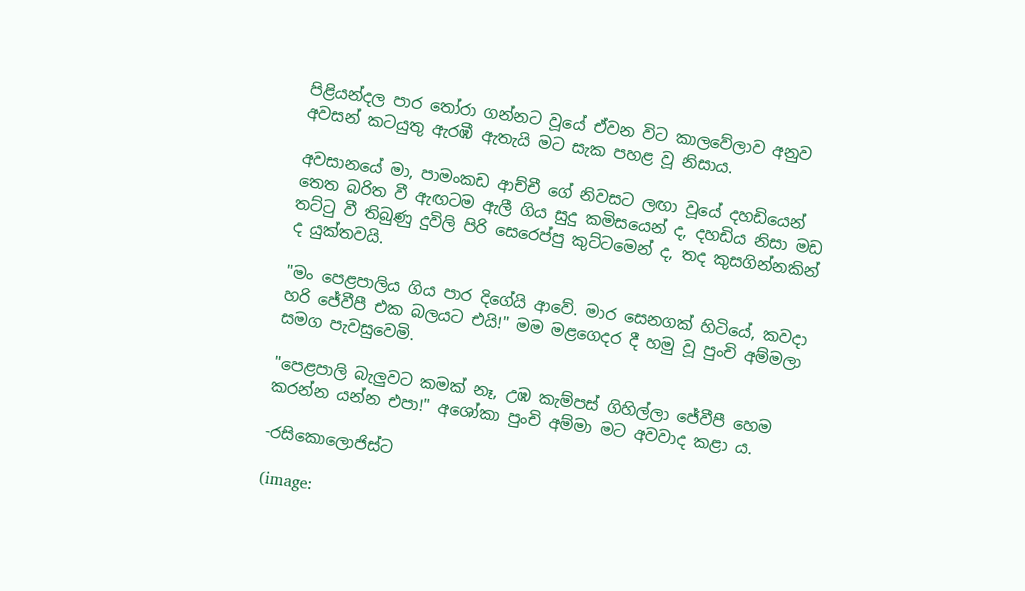පිළියන්දල පාර තෝරා ගන්නට වූයේ ඒවන විට කාලවේලාව අනුව අවසන් කටයුතු ඇරඹී ඇතැයි මට සැක පහළ වූ නිසාය.

අවසානයේ මා, පාමංකඩ ආච්චී ගේ නිවසට ලඟා වූයේ දහඩියෙන් තෙත බරිත වී ඇඟටම ඇලී ගිය සුදු කමිසයෙන් ද, දහඩිය නිසා මඩ තට්ටු වී තිබුණු දුවිලි පිරි සෙරෙප්පු කුට්ටමෙන් ද, තද කුසගින්නකින් ද යුක්තවයි.

"මං පෙළපාලිය ගිය පාර දිගේයි ආවේ. මාර සෙනගක් හිටියේ, කවදා හරි ජේවීපී එක බලයට එයි!" මම මළගෙදර දී හමු වූ පුංචි අම්මලා සමග පැවසුවෙමි.

"පෙළපාලි බැලුවට කමක් නෑ, උඹ කැම්පස් ගිහිල්ලා ජේවීපී හෙම කරන්න යන්න එපා!" අශෝකා පුංචි අම්මා මට අවවාද කළා ය.

-රසිකොලොජිස්ට

(image: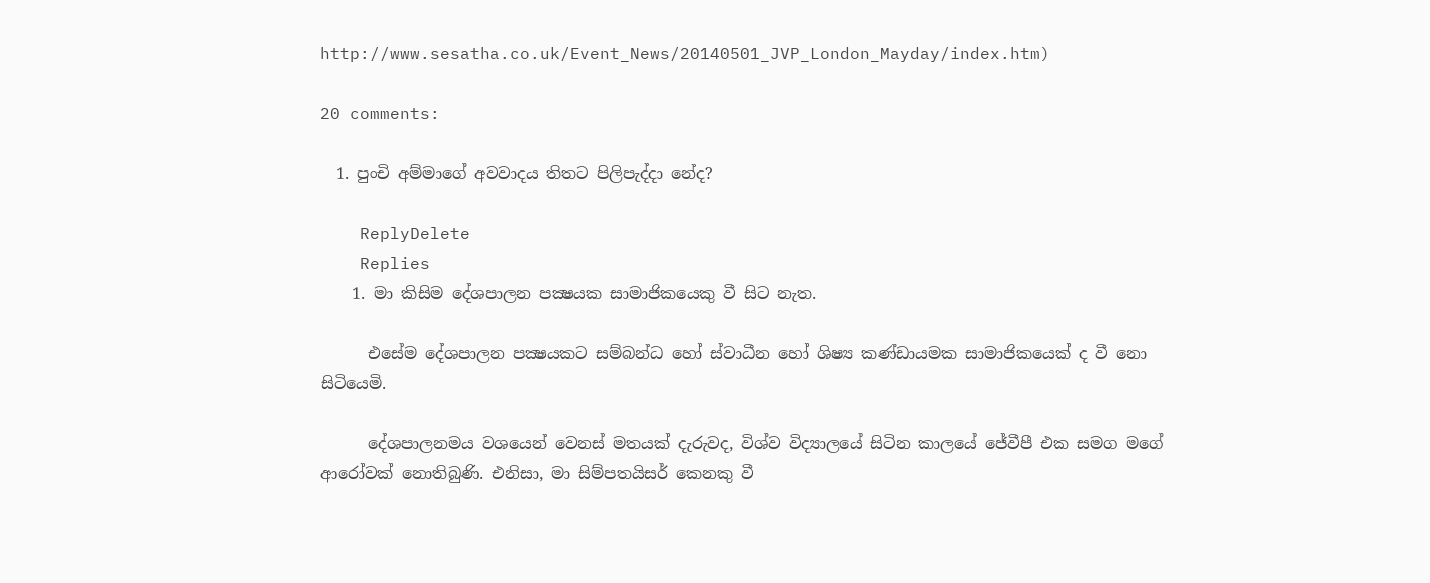http://www.sesatha.co.uk/Event_News/20140501_JVP_London_Mayday/index.htm)

20 comments:

  1. පුංචි අම්මාගේ අවවාදය තිතට පිලිපැද්දා නේද?

    ReplyDelete
    Replies
    1. මා කිසිම දේශපාලන පක්‍ෂයක සාමාජිකයෙකු වී සිට නැත.

      එසේම දේශපාලන පක්‍ෂයකට සම්බන්ධ හෝ ස්වාධීන හෝ ශිෂ්‍ය කණ්ඩායමක සාමාජිකයෙක් ද වී නො සිටියෙමි.

      දේශපාලනමය වශයෙන් වෙනස් මතයක් දැරුවද, විශ්ව විද්‍යාලයේ සිටින කාලයේ ජේවීපී එක සමග මගේ ආරෝවක් නොතිබුණි. එනිසා, මා සිම්පතයිසර් කෙනකු වී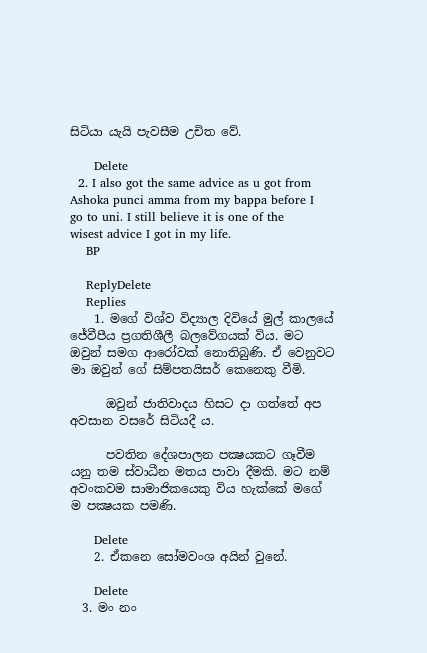සිටියා යැයි පැවසීම උචිත වේ.

      Delete
  2. I also got the same advice as u got from Ashoka punci amma from my bappa before I go to uni. I still believe it is one of the wisest advice I got in my life.
    BP

    ReplyDelete
    Replies
    1. මගේ විශ්ව විද්‍යාල දිවියේ මුල් කාලයේ ජේවීපීය ප්‍රගතිශීලී බලවේගයක් විය. මට ඔවුන් සමග ආරෝවක් නොතිබුණි. ඒ වෙනුවට මා ඔවුන් ගේ සිම්පතයිසර් කෙනෙකු වීමි.

      ඔවුන් ජාතිවාදය හිසට දා ගත්තේ අප අවසාන වසරේ සිටියදී ය.

      පවතින දේශපාලන පක්‍ෂයකට ගෑවීම යනු තම ස්වාධීන මතය පාවා දීමකි. මට නම් අවංකවම සාමාජිකයෙකු විය හැක්කේ මගේ ම පක්‍ෂයක පමණි.

      Delete
    2. ඒකනෙ සෝමවංශ අයින් වුනේ.

      Delete
  3. මං නං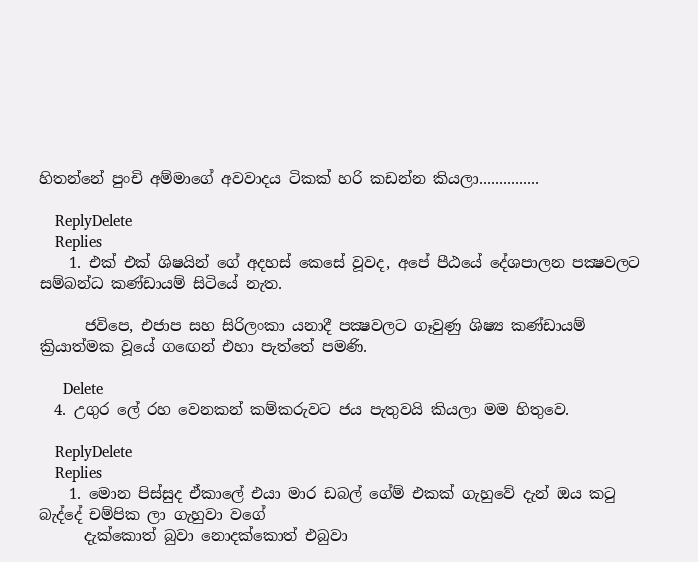හිතන්නේ පුංචි අම්මාගේ අවවාදය ටිකක් හරි කඩන්න කියලා...............

    ReplyDelete
    Replies
    1. එක් එක් ශිෂයින් ගේ අදහස් කෙසේ වූවද, අපේ පීඨයේ දේශපාලන පක්‍ෂවලට සම්බන්ධ කණ්ඩායම් සිටියේ නැත.

      ජවිපෙ, එජාප සහ සිරිලංකා යනාදී පක්‍ෂවලට ගෑවුණු ශිෂ්‍ය කණ්ඩායම් ක්‍රියාත්මක වූයේ ගඟෙන් එහා පැත්තේ පමණි.

      Delete
  4. උගුර ලේ රහ වෙනකන් කම්කරුවට ජය පැතුවයි කියලා මම හිතුවෙ.

    ReplyDelete
    Replies
    1. මොන පිස්සුද ඒකාලේ එයා මාර ඩබල් ගේම් එකක් ගැහුවේ දැන් ඔය කටු බැද්දේ චම්පික ලා ගැහුවා වගේ
      දැක්කොත් බුවා නොදක්කොත් එබුවා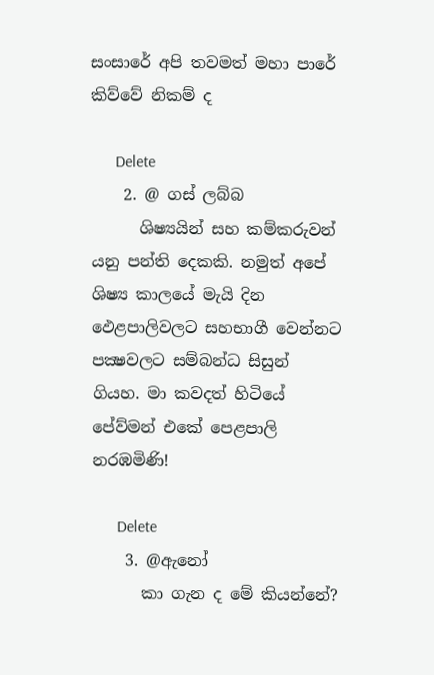සංසාරේ අපි තවමත් මහා පාරේ කිව්වේ නිකම් ද

      Delete
    2. @ ගස් ලබ්බ
      ශිෂ්‍යයින් සහ කම්කරුවන් යනු පන්ති දෙකකි. නමුත් අපේ ශිෂ්‍ය කාලයේ මැයි දින ඵෙළපාලිවලට සහභාගී වෙන්නට පක්‍ෂවලට සම්බන්ධ සිසුන් ගියහ. මා කවදත් හිටියේ පේව්මන් එකේ පෙළපාලි නරඹමිණි!

      Delete
    3. @ඇනෝ
      කා ගැන ද මේ කියන්නේ?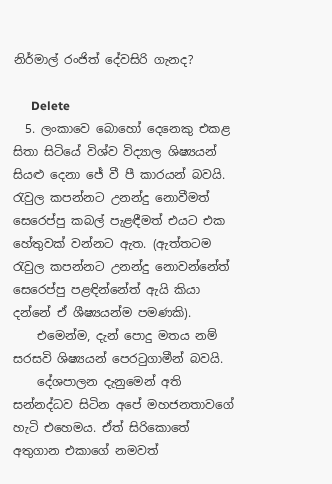නිර්මාල් රංජිත් දේවසිරි ගැනද?

      Delete
  5. ලංකාවෙ බොහෝ දෙනෙකු එකළ සිතා සිටියේ විශ්ව විද්‍යාල ශිෂ්‍යයන් සියළු දෙනා ජේ වී පී කාරයන් බවයි. රැවුල කපන්නට උනන්දු නොවීමත් සෙරෙප්පු කබල් පැළඳීමත් එයට එක හේතුවක් වන්නට ඇත. (ඇත්තටම රැවුල කපන්නට උනන්දු නොවන්නේත් සෙරෙප්පු පළඳින්නේත් ඇයි කියා දන්නේ ඒ ශීෂ්‍යයන්ම පමණකි).
    එමෙන්ම, දැන් පොදු මතය නම් සරසවි ශිෂ්‍යයන් පෙරටුගාමීන් බවයි.
    දේශපාලන දැනුමෙන් අති සන්නද්ධව සිටින අපේ මහජනතාවගේ හැටි එහෙමය. ඒත් සිරිකොතේ අතුගාන එකාගේ නමවත්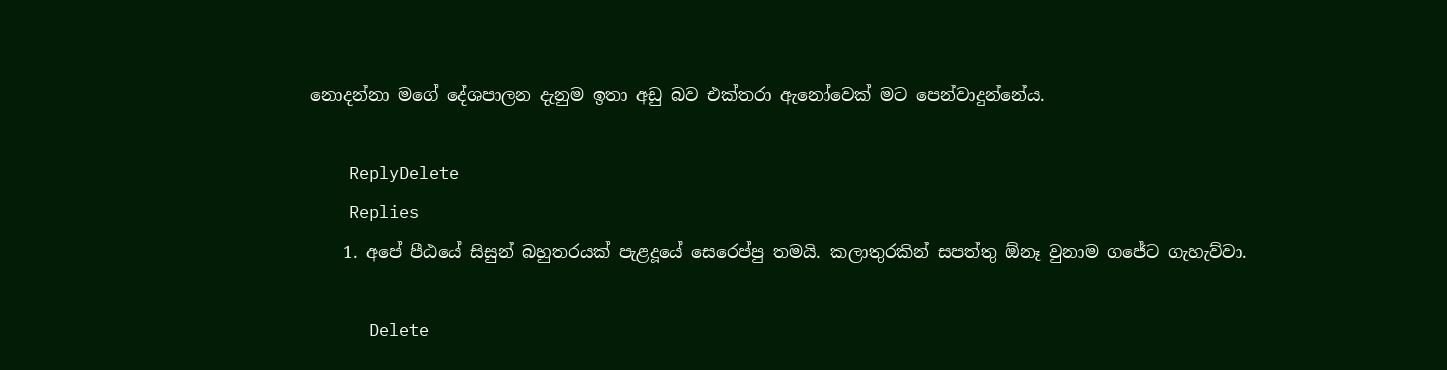නොදන්නා මගේ දේශපාලන දැනුම ඉතා අඩු බව එක්තරා ඇනෝවෙක් මට පෙන්වාදුන්නේය.

    ReplyDelete
    Replies
    1. අපේ පීඨයේ සිසුන් බහුතරයක් පැළදූයේ සෙරෙප්පු තමයි. කලාතුරකින් සපත්තු ඕනෑ වුනාම ගජේට ගැහැව්වා.

      Delete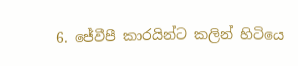6. ජේවීපී කාරයින්ට කලින් හිටියෙ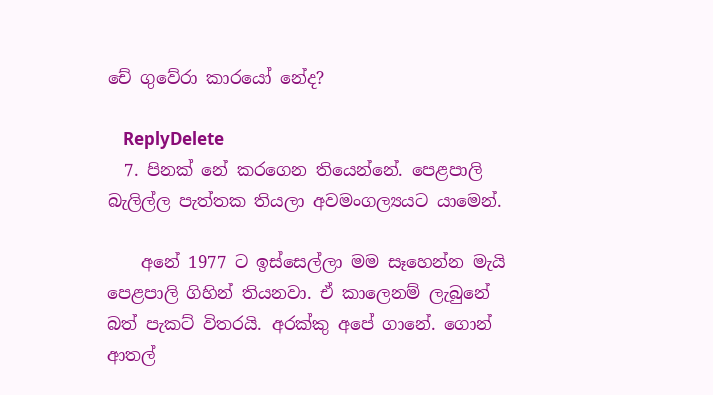චේ ගුවේරා කාරයෝ නේද?

    ReplyDelete
  7. පිනක් නේ කරගෙන තියෙන්නේ. පෙළපාලි බැලිල්ල පැත්තක තියලා අවමංගල්‍යයට යාමෙන්.

    අනේ 1977 ට ඉස්සෙල්ලා මම සෑහෙන්න මැයි පෙළපාලි ගිහින් තියනවා. ඒ කාලෙනම් ලැබුනේ බත් පැකට් විතරයි. අරක්කු අපේ ගානේ. ගොන් ආතල්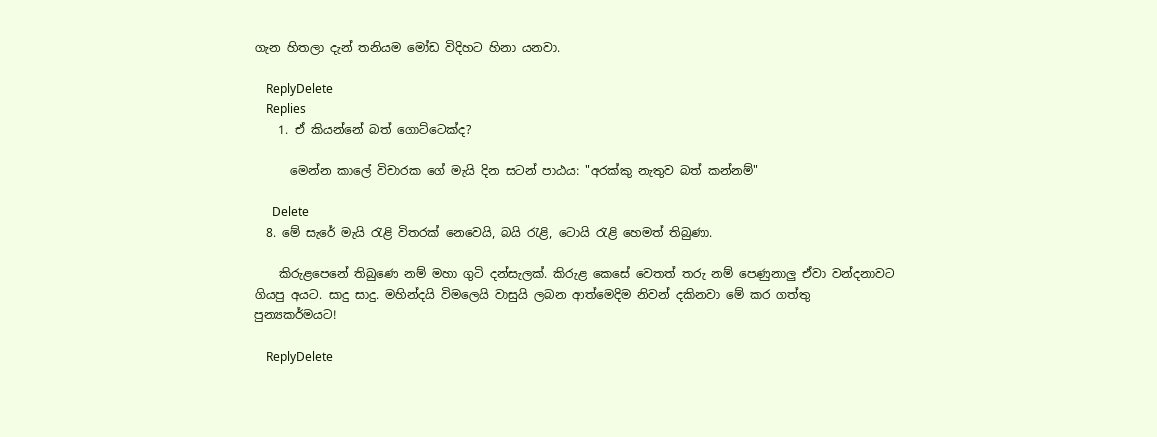ගැන හිතලා දැන් තනියම මෝඩ විදිහට හිනා යනවා.

    ReplyDelete
    Replies
    1. ඒ කියන්නේ බත් ගොට්ටෙක්ද?

      මෙන්න කාලේ විචාරක ගේ මැයි දින සටන් පාඨය: "අරක්කු නැතුව බත් කන්නම්"

      Delete
  8. මේ සැරේ මැයි රැළි විතරක් නෙවෙයි, බයි රැළි, ටොයි රැළි හෙමත් තිබුණා.

    කිරුළපෙනේ තිබුණෙ නම් මහා ගුටි දන්සැලක්. කිරුළ කෙසේ වෙතත් තරු නම් පෙණුනාලු ඒවා වන්දනාවට ගියපු අයට. සාදු සාදු. මහින්දයි විමලෙයි වාසුයි ලබන ආත්මෙදිම නිවන් දකිනවා මේ කර ගත්තු පුන්‍යකර්මයට!

    ReplyDelete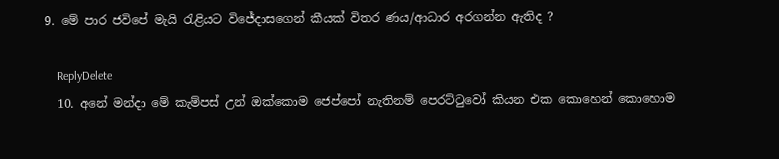9. මේ පාර ජවිපේ මැයි රැළියට විජේදාසගෙන් කීයක් විතර ණය/ආධාර අරගන්න ඇතිද ?

    ReplyDelete
  10. අනේ මන්දා මේ කැම්පස් උන් ඔක්කොම ජෙප්පෝ නැතිනම් පෙරට්ටුවෝ කියන එක කොහෙන් කොහොම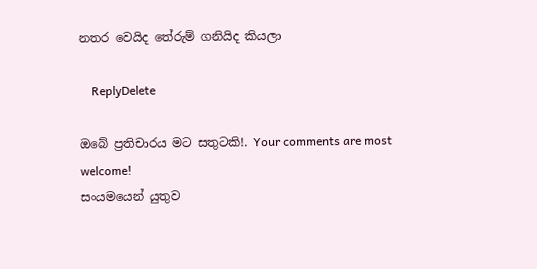නතර වෙයිද තේරුම් ගනියිද කියලා

    ReplyDelete

ඔබේ ප්‍රතිචාරය මට සතුටකි!. Your comments are most welcome!
සංයමයෙන් යුතුව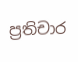ප්‍රතිචාර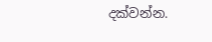දක්වන්න.